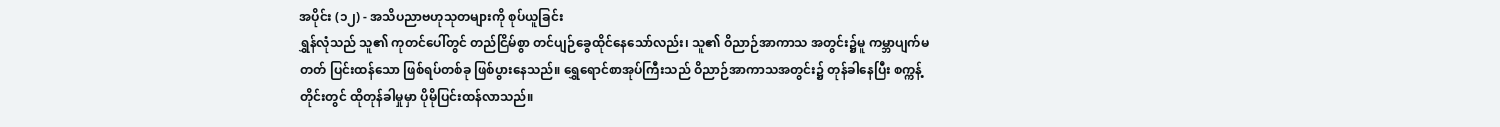အပိုင်း (၁၂) - အသိပညာဗဟုသုတများကို စုပ်ယူခြင်း
ရွှန်လုံသည် သူ၏ ကုတင်ပေါ်တွင် တည်ငြိမ်စွာ တင်ပျဉ်ခွေထိုင်နေသော်လည်း၊ သူ၏ ဝိညာဉ်အာကာသ အတွင်း၌မူ ကမ္ဘာပျက်မတတ် ပြင်းထန်သော ဖြစ်ရပ်တစ်ခု ဖြစ်ပွားနေသည်။ ရွှေရောင်စာအုပ်ကြီးသည် ဝိညာဉ်အာကာသအတွင်း၌ တုန်ခါနေပြီး စက္ကန့်တိုင်းတွင် ထိုတုန်ခါမှုမှာ ပိုမိုပြင်းထန်လာသည်။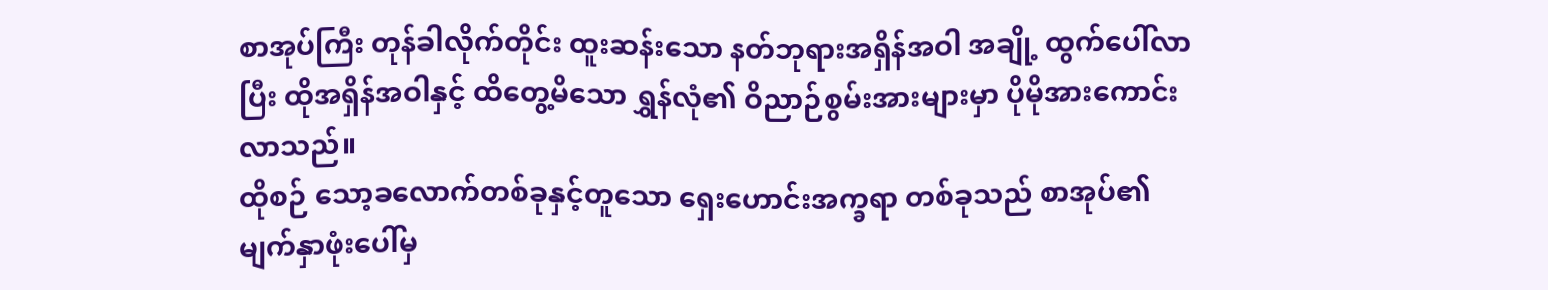စာအုပ်ကြီး တုန်ခါလိုက်တိုင်း ထူးဆန်းသော နတ်ဘုရားအရှိန်အဝါ အချို့ ထွက်ပေါ်လာပြီး ထိုအရှိန်အဝါနှင့် ထိတွေ့မိသော ရွှန်လုံ၏ ဝိညာဉ်စွမ်းအားများမှာ ပိုမိုအားကောင်းလာသည်။
ထိုစဉ် သော့ခလောက်တစ်ခုနှင့်တူသော ရှေးဟောင်းအက္ခရာ တစ်ခုသည် စာအုပ်၏ မျက်နှာဖုံးပေါ်မှ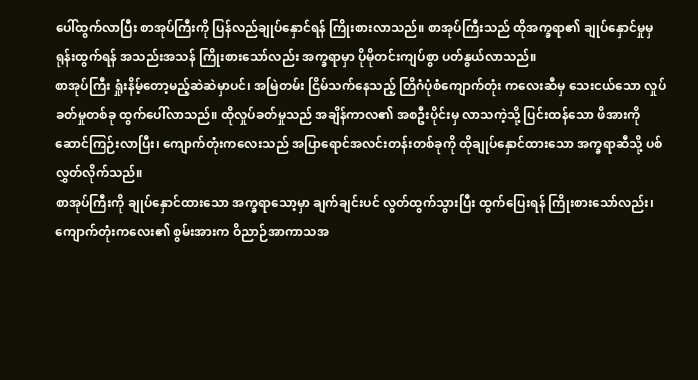ပေါ်ထွက်လာပြီး စာအုပ်ကြီးကို ပြန်လည်ချုပ်နှောင်ရန် ကြိုးစားလာသည်။ စာအုပ်ကြီးသည် ထိုအက္ခရာ၏ ချုပ်နှောင်မှုမှ ရုန်းထွက်ရန် အသည်းအသန် ကြိုးစားသော်လည်း အက္ခရာမှာ ပိုမိုတင်းကျပ်စွာ ပတ်နွယ်လာသည်။
စာအုပ်ကြီး ရှုံးနိမ့်တော့မည့်ဆဲဆဲမှာပင်၊ အမြဲတမ်း ငြိမ်သက်နေသည့် တြိဂံပုံစံကျောက်တုံး ကလေးဆီမှ သေးငယ်သော လှုပ်ခတ်မှုတစ်ခု ထွက်ပေါ်လာသည်။ ထိုလှုပ်ခတ်မှုသည် အချိန်ကာလ၏ အစဦးပိုင်းမှ လာသကဲ့သို့ ပြင်းထန်သော ဖိအားကို ဆောင်ကြဉ်းလာပြီး၊ ကျောက်တုံးကလေးသည် အပြာရောင်အလင်းတန်းတစ်ခုကို ထိုချုပ်နှောင်ထားသော အက္ခရာဆီသို့ ပစ်လွှတ်လိုက်သည်။
စာအုပ်ကြီးကို ချုပ်နှောင်ထားသော အက္ခရာသော့မှာ ချက်ချင်းပင် လွတ်ထွက်သွားပြီး ထွက်ပြေးရန် ကြိုးစားသော်လည်း၊ ကျောက်တုံးကလေး၏ စွမ်းအားက ဝိညာဉ်အာကာသအ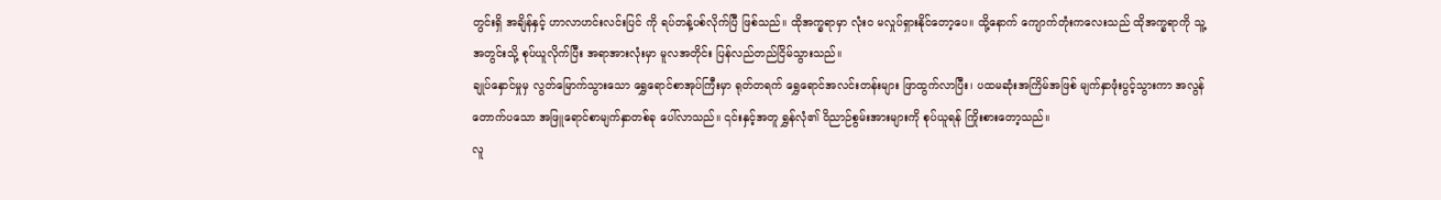တွင်းရှိ အချိန်နှင့် ဟာလာဟင်းလင်းပြင် ကို ရပ်တန့်ပစ်လိုက်ပြီ ဖြစ်သည်။ ထိုအက္ခရာမှာ လုံးဝ မလှုပ်ရှားနိုင်တော့ပေ။ ထို့နောက် ကျောက်တုံးကလေးသည် ထိုအက္ခရာကို သူ့အတွင်းသို့ စုပ်ယူလိုက်ပြီး အရာအားလုံးမှာ မူလအတိုင်း ပြန်လည်တည်ငြိမ်သွားသည်။
ချုပ်နှောင်မှုမှ လွတ်မြောက်သွားသော ရွှေရောင်စာအုပ်ကြီးမှာ ရုတ်တရက် ရွှေရောင်အလင်းတန်းများ ဖြာထွက်လာပြီး၊ ပထမဆုံးအကြိမ်အဖြစ် မျက်နှာဖုံးပွင့်သွားကာ အလွန်တောက်ပသော အဖြူရောင်စာမျက်နှာတစ်ခု ပေါ်လာသည်။ ၎င်းနှင့်အတူ ရွှန်လုံ၏ ဝိညာဉ်စွမ်းအားများကို စုပ်ယူရန် ကြိုးစားတော့သည်။
လူ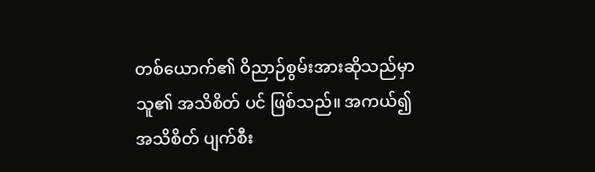တစ်ယောက်၏ ဝိညာဉ်စွမ်းအားဆိုသည်မှာ သူ၏ အသိစိတ် ပင် ဖြစ်သည်။ အကယ်၍ အသိစိတ် ပျက်စီး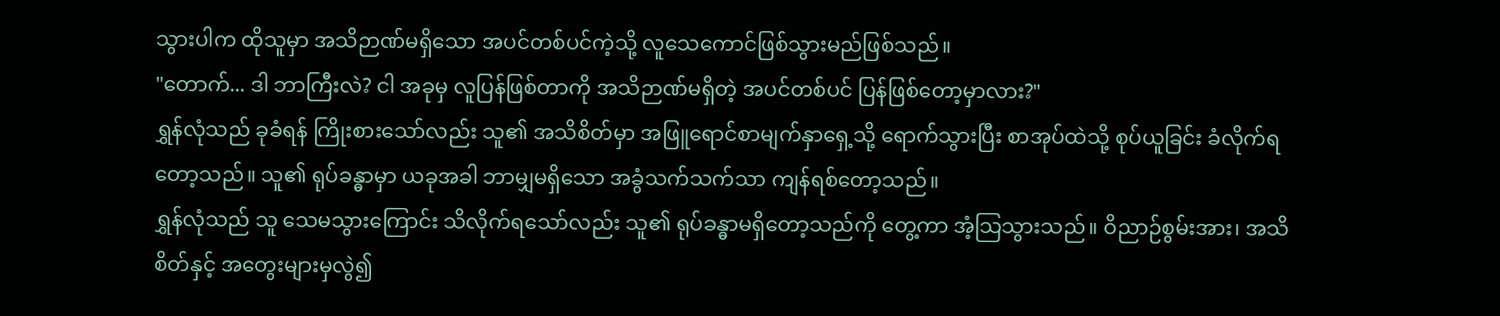သွားပါက ထိုသူမှာ အသိဉာဏ်မရှိသော အပင်တစ်ပင်ကဲ့သို့ လူသေကောင်ဖြစ်သွားမည်ဖြစ်သည်။
"တောက်... ဒါ ဘာကြီးလဲ? ငါ အခုမှ လူပြန်ဖြစ်တာကို အသိဉာဏ်မရှိတဲ့ အပင်တစ်ပင် ပြန်ဖြစ်တော့မှာလား?"
ရွှန်လုံသည် ခုခံရန် ကြိုးစားသော်လည်း သူ၏ အသိစိတ်မှာ အဖြူရောင်စာမျက်နှာရှေ့သို့ ရောက်သွားပြီး စာအုပ်ထဲသို့ စုပ်ယူခြင်း ခံလိုက်ရတော့သည်။ သူ၏ ရုပ်ခန္ဓာမှာ ယခုအခါ ဘာမျှမရှိသော အခွံသက်သက်သာ ကျန်ရစ်တော့သည်။
ရွှန်လုံသည် သူ သေမသွားကြောင်း သိလိုက်ရသော်လည်း သူ၏ ရုပ်ခန္ဓာမရှိတော့သည်ကို တွေ့ကာ အံ့သြသွားသည်။ ဝိညာဉ်စွမ်းအား၊ အသိစိတ်နှင့် အတွေးများမှလွဲ၍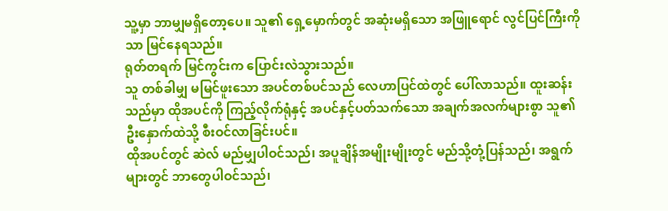သူ့မှာ ဘာမျှမရှိတော့ပေ။ သူ၏ ရှေ့မှောက်တွင် အဆုံးမရှိသော အဖြူရောင် လွင်ပြင်ကြီးကိုသာ မြင်နေရသည်။
ရုတ်တရက် မြင်ကွင်းက ပြောင်းလဲသွားသည်။
သူ တစ်ခါမျှ မမြင်ဖူးသော အပင်တစ်ပင်သည် လေဟာပြင်ထဲတွင် ပေါ်လာသည်။ ထူးဆန်းသည်မှာ ထိုအပင်ကို ကြည့်လိုက်ရုံနှင့် အပင်နှင့်ပတ်သက်သော အချက်အလက်များစွာ သူ၏ ဦးနှောက်ထဲသို့ စီးဝင်လာခြင်းပင်။
ထိုအပင်တွင် ဆဲလ် မည်မျှပါဝင်သည်၊ အပူချိန်အမျိုးမျိုးတွင် မည်သို့တုံ့ပြန်သည်၊ အရွက်များတွင် ဘာတွေပါဝင်သည်၊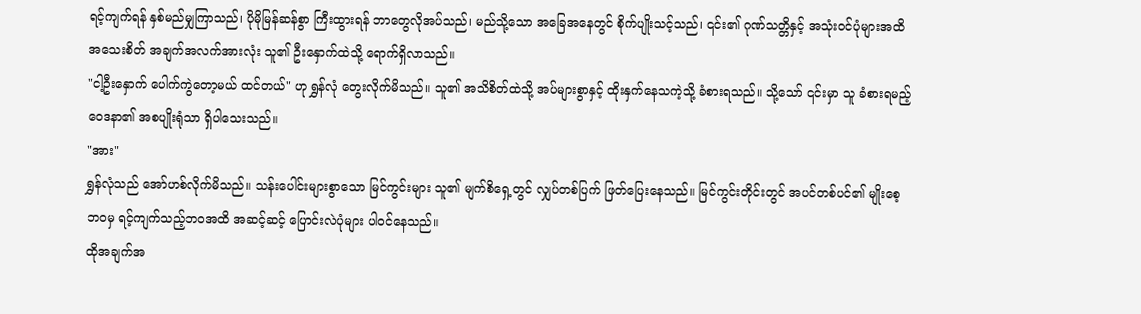ရင့်ကျက်ရန် နှစ်မည်မျှကြာသည်၊ ပိုမိုမြန်ဆန်စွာ ကြီးထွားရန် ဘာတွေလိုအပ်သည်၊ မည်သို့သော အခြေအနေတွင် စိုက်ပျိုးသင့်သည်၊ ၎င်း၏ ဂုဏ်သတ္တိနှင့် အသုံးဝင်ပုံများအထိ အသေးစိတ် အချက်အလက်အားလုံး သူ၏ ဦးနှောက်ထဲသို့ ရောက်ရှိလာသည်။
"ငါ့ဦးနှောက် ပေါက်ကွဲတော့မယ် ထင်တယ်" ဟု ရွှန်လုံ တွေးလိုက်မိသည်။ သူ၏ အသိစိတ်ထဲသို့ အပ်များစွာနှင့် ထိုးနှက်နေသကဲ့သို့ ခံစားရသည်။ သို့သော် ၎င်းမှာ သူ ခံစားရမည့် ဝေဒနာ၏ အစပျိုးရုံသာ ရှိပါသေးသည်။
"အား"
ရွှန်လုံသည် အော်ဟစ်လိုက်မိသည်။ သန်းပေါင်းများစွာသော မြင်ကွင်းများ သူ၏ မျက်စိရှေ့တွင် လျှပ်တစ်ပြက် ဖြတ်ပြေးနေသည်။ မြင်ကွင်းတိုင်းတွင် အပင်တစ်ပင်၏ မျိုးစေ့ဘဝမှ ရင့်ကျက်သည့်ဘဝအထိ အဆင့်ဆင့် ပြောင်းလဲပုံများ ပါဝင်နေသည်။
ထိုအချက်အ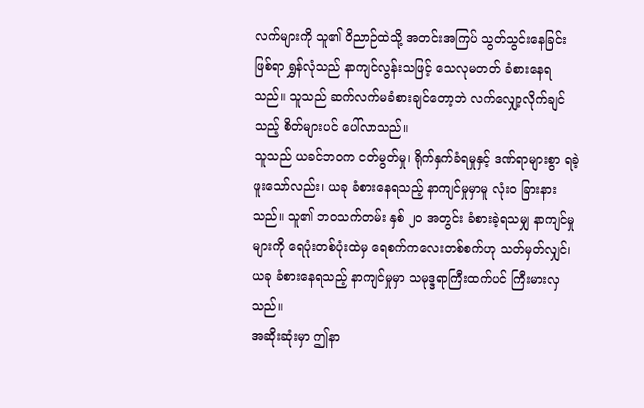လက်များကို သူ၏ ဝိညာဉ်ထဲသို့ အတင်းအကြပ် သွတ်သွင်းနေခြင်းဖြစ်ရာ ရွှန်လုံသည် နာကျင်လွန်းသဖြင့် သေလုမတတ် ခံစားနေရသည်။ သူသည် ဆက်လက်မခံစားချင်တော့ဘဲ လက်လျှော့လိုက်ချင်သည့် စိတ်များပင် ပေါ်လာသည်။
သူသည် ယခင်ဘဝက ငတ်မွတ်မှု၊ ရိုက်နှက်ခံရမှုနှင့် ဒဏ်ရာများစွာ ရခဲ့ဖူးသော်လည်း၊ ယခု ခံစားနေရသည့် နာကျင်မှုမှာမူ လုံးဝ ခြားနားသည်။ သူ၏ ဘဝသက်တမ်း နှစ် ၂၀ အတွင်း ခံစားခဲ့ရသမျှ နာကျင်မှုများကို ရေပုံးတစ်ပုံးထဲမှ ရေစက်ကလေးတစ်စက်ဟု သတ်မှတ်လျှင်၊ ယခု ခံစားနေရသည့် နာကျင်မှုမှာ သမုဒ္ဒရာကြီးထက်ပင် ကြီးမားလှသည်။
အဆိုးဆုံးမှာ ဤနာ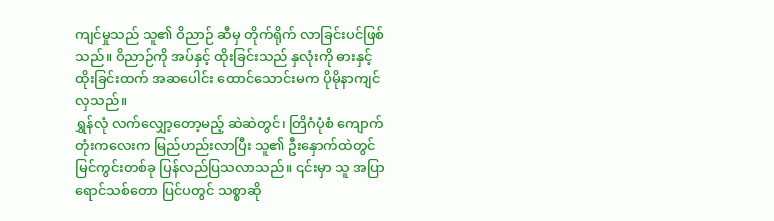ကျင်မှုသည် သူ၏ ဝိညာဉ် ဆီမှ တိုက်ရိုက် လာခြင်းပင်ဖြစ်သည်။ ဝိညာဉ်ကို အပ်နှင့် ထိုးခြင်းသည် နှလုံးကို ဓားနှင့် ထိုးခြင်းထက် အဆပေါင်း ထောင်သောင်းမက ပိုမိုနာကျင်လှသည်။
ရွှန်လုံ လက်လျှော့တော့မည့် ဆဲဆဲတွင်၊ တြိဂံပုံစံ ကျောက်တုံးကလေးက မြည်ဟည်းလာပြီး သူ၏ ဦးနှောက်ထဲတွင် မြင်ကွင်းတစ်ခု ပြန်လည်ပြသလာသည်။ ၎င်းမှာ သူ အပြာရောင်သစ်တော ပြင်ပတွင် သစ္စာဆို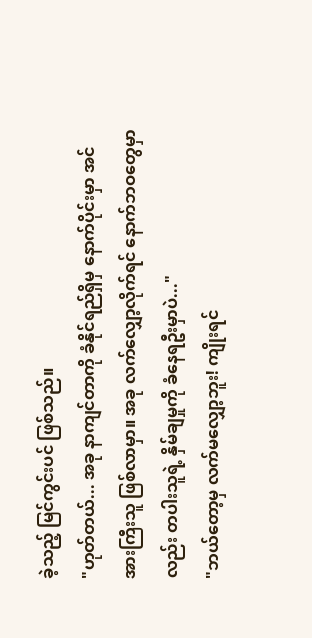ခဲ့သည့် မြင်ကွင်းပင် ဖြစ်သည်။
"ဟုတ်တယ်... အခု နာကျင်တာကို ခံနိုင်ရည်ရှိမှ နောက်ပိုင်းမှာ အင်အားကြီးသူ ဖြစ်လာမှာ။ အခု လက်လျှော့လိုက်ရင် နောက်ဘဝတွေမှာလည်း တပါးသူရဲ့ နှိမ်ချမှုကို ခံနေရဦးမှာပဲ..."
"ဘယ်တော့မှ လက်မလျှော့ဘူး! ကျိုးရင်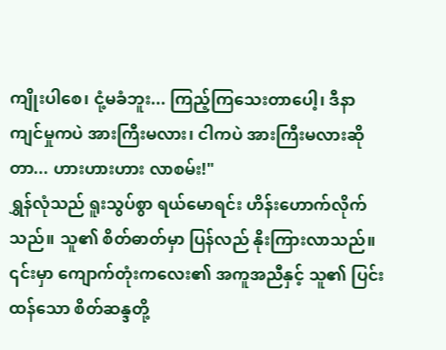ကျိုးပါစေ၊ ငုံ့မခံဘူး... ကြည့်ကြသေးတာပေါ့၊ ဒီနာကျင်မှုကပဲ အားကြီးမလား၊ ငါကပဲ အားကြီးမလားဆိုတာ... ဟားဟားဟား လာစမ်း!"
ရွှန်လုံသည် ရူးသွပ်စွာ ရယ်မောရင်း ဟိန်းဟောက်လိုက်သည်။ သူ၏ စိတ်ဓာတ်မှာ ပြန်လည် နိုးကြားလာသည်။ ၎င်းမှာ ကျောက်တုံးကလေး၏ အကူအညီနှင့် သူ၏ ပြင်းထန်သော စိတ်ဆန္ဒတို့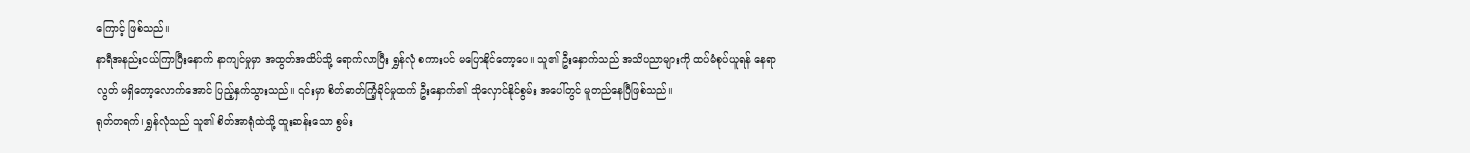ကြောင့် ဖြစ်သည်။
နာရီအနည်းငယ်ကြာပြီးနောက် နာကျင်မှုမှာ အထွတ်အထိပ်သို့ ရောက်လာပြီး ရွှန်လုံ စကားပင် မပြောနိုင်တော့ပေ။ သူ၏ ဦးနှောက်သည် အသိပညာများကို ထပ်မံစုပ်ယူရန် နေရာလွတ် မရှိတော့လောက်အောင် ပြည့်နှက်သွားသည်။ ၎င်းမှာ စိတ်ဓာတ်ကြံ့ခိုင်မှုထက် ဦးနှောက်၏ သိုလှောင်နိုင်စွမ်း အပေါ်တွင် မူတည်နေပြီဖြစ်သည်။
ရုတ်တရက်၊ ရွှန်လုံသည် သူ၏ စိတ်အာရုံထဲသို့ ထူးဆန်းသော စွမ်း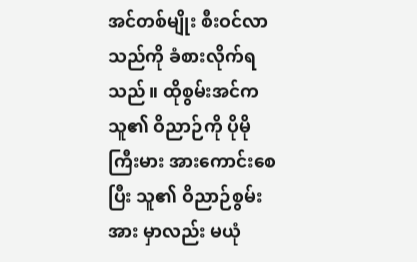အင်တစ်မျိုး စီးဝင်လာသည်ကို ခံစားလိုက်ရသည်။ ထိုစွမ်းအင်က သူ၏ ဝိညာဉ်ကို ပိုမိုကြီးမား အားကောင်းစေပြီး သူ၏ ဝိညာဉ်စွမ်းအား မှာလည်း မယုံ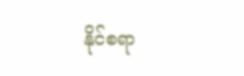နိုင်စရာ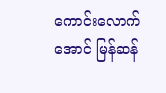ကောင်းလောက်အောင် မြန်ဆန်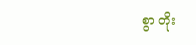စွာ တိုး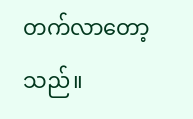တက်လာတော့သည်။